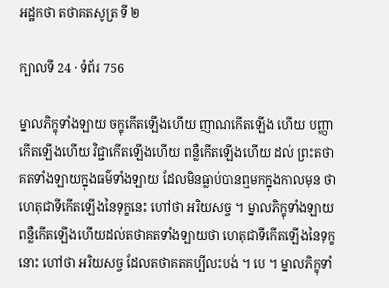អដ្ឋកថា តថាគតសូត្រ ទី ២

ក្បាលទី 24 · ទំព័រ 756

ម្នាលភិក្ខុទាំងឡាយ ចក្ខុកើតឡើងហើយ ញាណកើតឡើង ហើយ បញ្ញាកើតឡើងហើយ វិជ្ជាកើតឡើងហើយ ពន្លឺកើតឡើងហើយ ដល់ ព្រះតថាគតទាំងឡាយក្នុងធម៌ទាំងឡាយ ដែលមិនធ្លាប់បានឮមកក្នុងកាលមុន ថា ហេតុជាទីកើតឡើងនៃទុក្ខនេះ ហៅថា អរិយសច្ច ។ ម្នាលភិក្ខុទាំងឡាយ ពន្លឺកើតឡើងហើយដល់តថាគតទាំងឡាយថា ហេតុជាទីកើតឡើងនៃទុក្ខនោះ ហៅថា អរិយសច្ច ដែលតថាគតគប្បីលះបង់ ។ បេ ។ ម្នាលភិក្ខុទាំ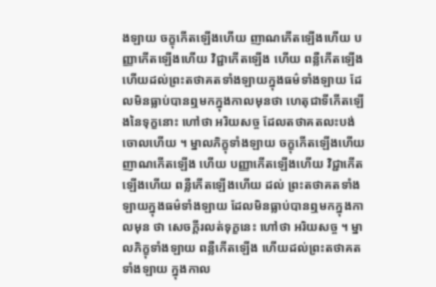ងឡាយ ចក្ខុកើតឡើងហើយ ញាណកើតឡើងហើយ បញ្ញាកើតឡើងហើយ វិជ្ជាកើតឡើង ហើយ ពន្លឺកើតឡើងហើយដល់ព្រះតថាគតទាំងឡាយក្នុងធម៌ទាំងឡាយ ដែលមិនធ្លាប់បានឮមកក្នុងកាលមុនថា ហេតុជាទីកើតឡើងនៃទុក្ខនោះ ហៅថា អរិយសច្ច ដែលតថាគតលះបង់ចោលហើយ ។ ម្នាលភិក្ខុទាំងឡាយ ចក្ខុកើតឡើងហើយ ញាណកើតឡើង ហើយ បញ្ញាកើតឡើងហើយ វិជ្ជាកើតឡើងហើយ ពន្លឺកើតឡើងហើយ ដល់ ព្រះតថាគតទាំងឡាយក្នុងធម៌ទាំងឡាយ ដែលមិនធ្លាប់បានឮមកក្នុងកាលមុន ថា សេចក្តីរលត់ទុក្ខនេះ ហៅថា អរិយសច្ច ។ ម្នាលភិក្ខុទាំងឡាយ ពន្លឺកើតឡើង ហើយដល់ព្រះតថាគតទាំងឡាយ ក្នុងកាល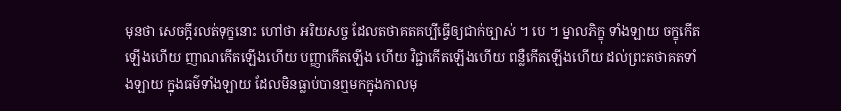មុនថា សេចក្តីរលត់ទុក្ខនោះ ហៅថា អរិយសច្ច ដែលតថាគតគប្បីធ្វើឲ្យជាក់ច្បាស់ ។ បេ ។ ម្នាលភិក្ខុ ទាំងឡាយ ចក្ខុកើតឡើងហើយ ញាណកើតឡើងហើយ បញ្ញាកើតឡើង ហើយ វិជ្ជាកើតឡើងហើយ ពន្លឺកើតឡើងហើយ ដល់ព្រះតថាគតទាំងឡាយ ក្នុងធម៌ទាំងឡាយ ដែលមិនធ្លាប់បានឮមកក្នុងកាលមុ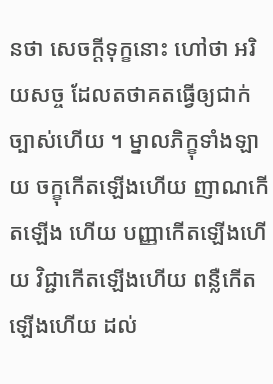នថា សេចក្តីទុក្ខនោះ ហៅថា អរិយសច្ច ដែលតថាគតធ្វើឲ្យជាក់ច្បាស់ហើយ ។ ម្នាលភិក្ខុទាំងឡាយ ចក្ខុកើតឡើងហើយ ញាណកើតឡើង ហើយ បញ្ញាកើតឡើងហើយ វិជ្ជាកើតឡើងហើយ ពន្លឺកើតឡើងហើយ ដល់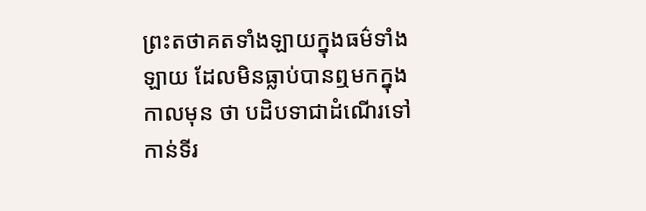ព្រះតថាគតទាំងឡាយក្នុងធម៌ទាំងឡាយ ដែលមិនធ្លាប់បានឮមកក្នុងកាលមុន ថា បដិបទាជាដំណើរទៅកាន់ទីរ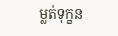ម្លត់ទុក្ខន